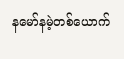နမော်နမဲ့တစ်ယောက်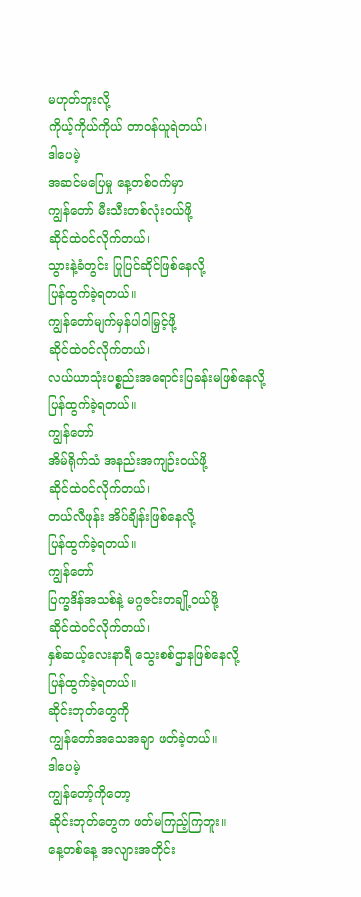မဟုတ်ဘူးလို့
ကိုယ့်ကိုယ်ကိုယ် တာဝန်ယူရဲတယ်၊
ဒါပေမဲ့
အဆင်မပြေမှု နေ့တစ်ဝက်မှာ
ကျွန်တော် မီးသီးတစ်လုံးဝယ်ဖို့
ဆိုင်ထဲဝင်လိုက်တယ်၊
သွားနဲ့ခံတွင်း ပြုပြင်ဆိုင်ဖြစ်နေလို့
ပြန်ထွက်ခဲ့ရတယ်။
ကျွန်တော်မျက်မှန်ပါဝါမြှင့်ဖို့
ဆိုင်ထဲဝင်လိုက်တယ်၊
လယ်ယာသုံးပစ္စည်းအရောင်းပြခန်းမဖြစ်နေလို့
ပြန်ထွက်ခဲ့ရတယ်။
ကျွန်တော်
အိမ်ရိုက်သံ အနည်းအကျဉ်းဝယ်ဖို့
ဆိုင်ထဲဝင်လိုက်တယ်၊
တယ်လီဖုန်း အိပ်ချိန်းဖြစ်နေလို့
ပြန်ထွက်ခဲ့ရတယ်။
ကျွန်တော်
ပြက္ခဒိန်အသစ်နဲ့ မဂ္ဂဇင်းတချို့ဝယ်ဖို့
ဆိုင်ထဲဝင်လိုက်တယ်၊
နှစ်ဆယ့်လေးနာရီ သွေးစစ်ဌာနဖြစ်နေလို့
ပြန်ထွက်ခဲ့ရတယ်။
ဆိုင်းဘုတ်တွေကို
ကျွန်တော်အသေအချာ ဖတ်ခဲ့တယ်။
ဒါပေမဲ့
ကျွန်တော့်ကိုတော့
ဆိုင်းဘုတ်တွေက ဖတ်မကြည့်ကြဘူး။
နေ့တစ်နေ့ အလျားအတိုင်း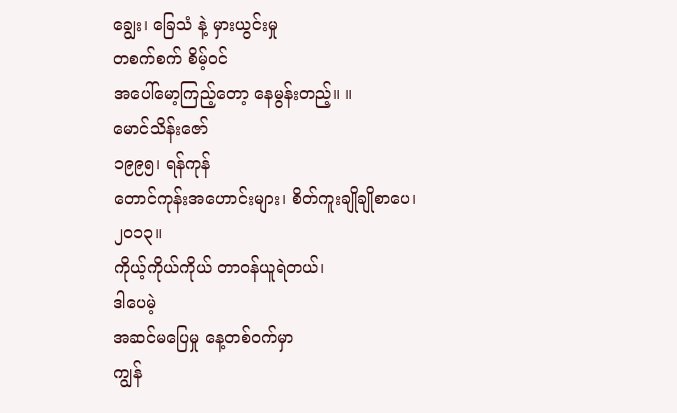ချွေး၊ ခြေသံ နဲ့ မှားယွင်းမှု
တစက်စက် စိမ့်ဝင်
အပေါ်မော့ကြည့်တော့ နေမွန်းတည့်။ ။
မောင်သိန်းဇော်
၁၉၉၅၊ ရန်ကုန်
တောင်ကုန်းအဟောင်းများ၊ စိတ်ကူးချိုချိုစာပေ၊ ၂၀၁၃။
ကိုယ့်ကိုယ်ကိုယ် တာဝန်ယူရဲတယ်၊
ဒါပေမဲ့
အဆင်မပြေမှု နေ့တစ်ဝက်မှာ
ကျွန်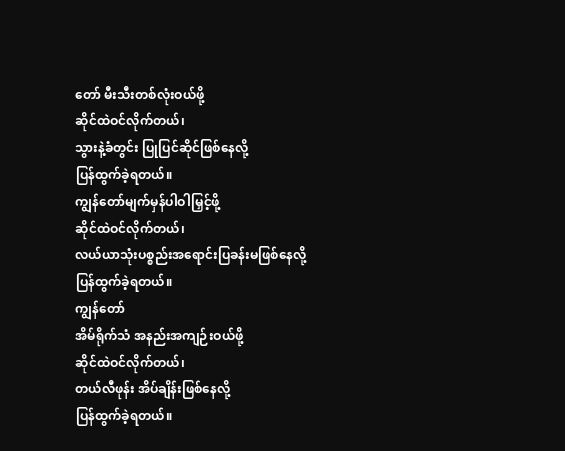တော် မီးသီးတစ်လုံးဝယ်ဖို့
ဆိုင်ထဲဝင်လိုက်တယ်၊
သွားနဲ့ခံတွင်း ပြုပြင်ဆိုင်ဖြစ်နေလို့
ပြန်ထွက်ခဲ့ရတယ်။
ကျွန်တော်မျက်မှန်ပါဝါမြှင့်ဖို့
ဆိုင်ထဲဝင်လိုက်တယ်၊
လယ်ယာသုံးပစ္စည်းအရောင်းပြခန်းမဖြစ်နေလို့
ပြန်ထွက်ခဲ့ရတယ်။
ကျွန်တော်
အိမ်ရိုက်သံ အနည်းအကျဉ်းဝယ်ဖို့
ဆိုင်ထဲဝင်လိုက်တယ်၊
တယ်လီဖုန်း အိပ်ချိန်းဖြစ်နေလို့
ပြန်ထွက်ခဲ့ရတယ်။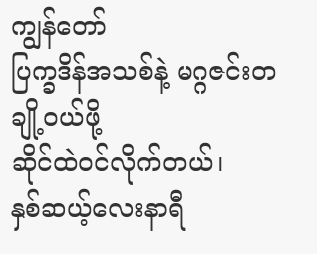ကျွန်တော်
ပြက္ခဒိန်အသစ်နဲ့ မဂ္ဂဇင်းတချို့ဝယ်ဖို့
ဆိုင်ထဲဝင်လိုက်တယ်၊
နှစ်ဆယ့်လေးနာရီ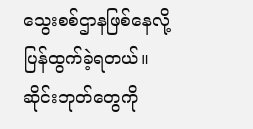သွေးစစ်ဌာနဖြစ်နေလို့
ပြန်ထွက်ခဲ့ရတယ်။
ဆိုင်းဘုတ်တွေကို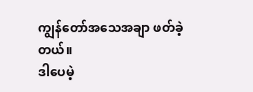ကျွန်တော်အသေအချာ ဖတ်ခဲ့တယ်။
ဒါပေမဲ့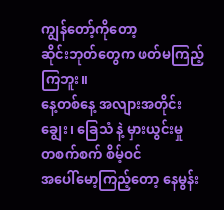ကျွန်တော့်ကိုတော့
ဆိုင်းဘုတ်တွေက ဖတ်မကြည့်ကြဘူး။
နေ့တစ်နေ့ အလျားအတိုင်း
ချွေး၊ ခြေသံ နဲ့ မှားယွင်းမှု
တစက်စက် စိမ့်ဝင်
အပေါ်မော့ကြည့်တော့ နေမွန်း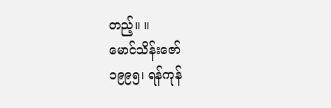တည့်။ ။
မောင်သိန်းဇော်
၁၉၉၅၊ ရန်ကုန်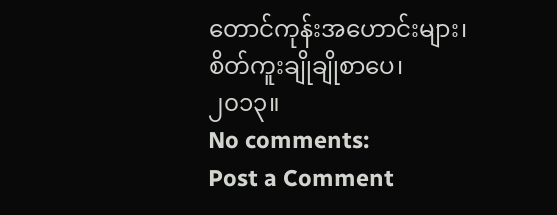တောင်ကုန်းအဟောင်းများ၊ စိတ်ကူးချိုချိုစာပေ၊ ၂၀၁၃။
No comments:
Post a Comment